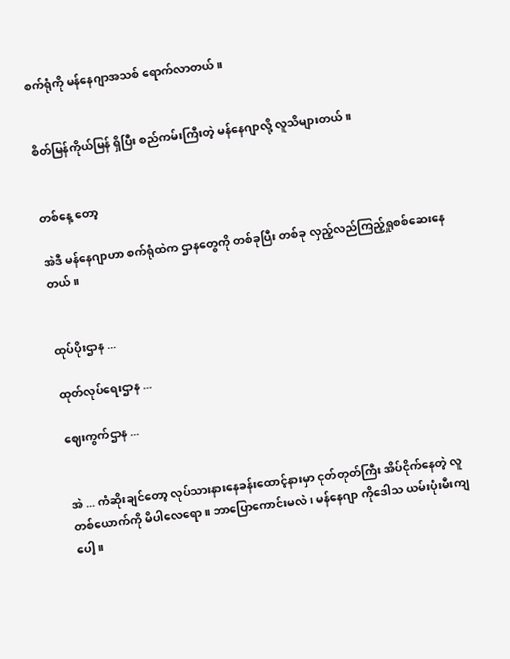စက်ရုံကို မန်နေဂျာအသစ် ရောက်လာတယ်။


စိတ်မြန်ကိုယ်မြန် ရှိပြီး စည်ကမ်းကြီးတဲ့ မန်နေဂျာလို့ လူသိများတယ်။


တစ်နေ့ တော့

အဲဒီ မန်နေဂျာဟာ စက်ရုံထဲက ဌာနတွေကို တစ်ခုပြီး တစ်ခု လှည့်လည်ကြည့်ရှုစစ်ဆေးနေတယ်။


ထုပ်ပိုးဌာန ...

ထုတ်လုပ်ရေးဌာန ...

ဈေးကွက်ဌာန ...


အဲ ... ကံဆိုးချင်တော့ လုပ်သားနားနေခန်းထောင့်နားမှာ ငုတ်တုတ်ကြီး အိပ်ငိုက်နေတဲ့ လူတစ်ယောက်ကို မိပါလေရော။ ဘာပြောကောင်းမလဲ၊ မန်နေဂျာ ကိုဒေါသ ယမ်းပုံးမီးကျပေါ့။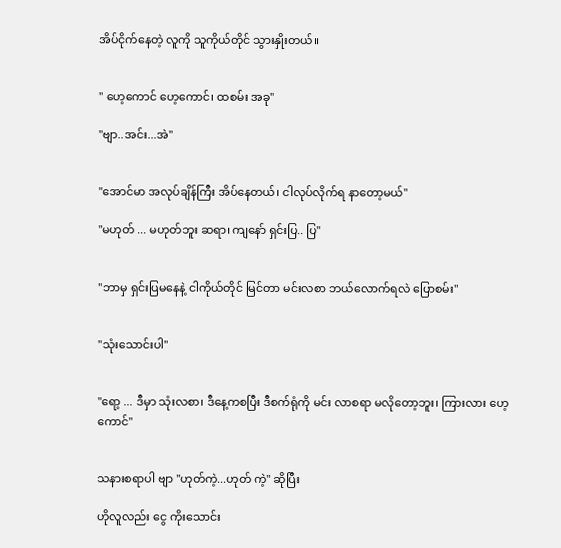အိပ်ငိုက်နေတဲ့ လူကို သူကိုယ်တိုင် သွားနှိုးတယ်။


" ဟေ့ကောင် ဟေ့ကောင်၊ ထစမ်း အခု"

"ဗျာ..အင်း...အဲ"


"အောင်မာ အလုပ်ချိန်ကြီး အိပ်နေတယ်၊ ငါလုပ်လိုက်ရ နာတော့မယ်"

"မဟုတ် ... မဟုတ်ဘူး ဆရာ၊ ကျနော် ရှင်းပြ.. ပြ"


"ဘာမှ ရှင်းပြမနေနဲ့ ငါကိုယ်တိုင် မြင်တာ မင်းလစာ ဘယ်လောက်ရလဲ ပြောစမ်း"


"သုံးသောင်းပါ"


"ရော့ ... ဒီမှာ သုံးလစာ၊ ဒီနေ့ကစပြီး ဒီစက်ရုံကို မင်း လာစရာ မလိုတော့ဘူး၊ ကြားလား ဟေ့ကောင်"


သနားစရာပါ ဗျာ "ဟုတ်ကဲ့...ဟုတ် ကဲ့" ဆိုပြီး

ဟိုလူလည်း ငွေ ကိုးသောင်း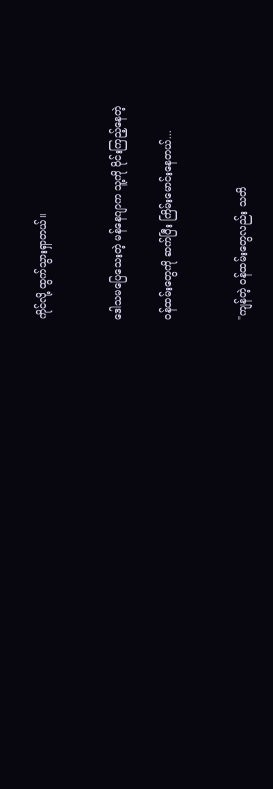ကိုင်လို့ ထွက်သွားရှာတယ်။


ဒေါသမပြေသေးတဲ့ မန်နေဂျာက သူ့ကို ဝိုင်းကြည့်နေတဲ့

ဝန်ထမ်းတွေကို ဆက်ပြီး ကြိမ်းမောင်းနေတယ်...


"ကျန်တဲ့ ဝန်ထမ်းတွေလည်း သတိ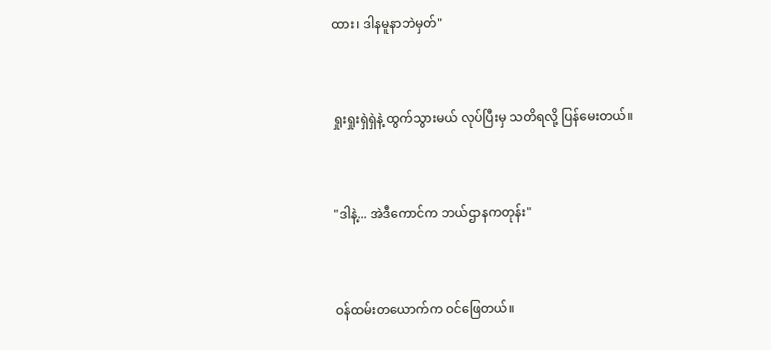ထား၊ ဒါနမူနာဘဲမှတ်"


ရှုးရှုးရှဲရှဲနဲ့ ထွက်သွားမယ် လုပ်ပြီးမှ သတိရလို့ ပြန်မေးတယ်။


"ဒါနဲ့... အဲဒီကောင်က ဘယ်ဌာနကတုန်း"


ဝန်ထမ်းတယောက်က ဝင်ဖြေတယ်။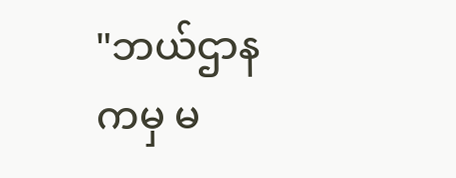"ဘယ်ဌာနကမှ မ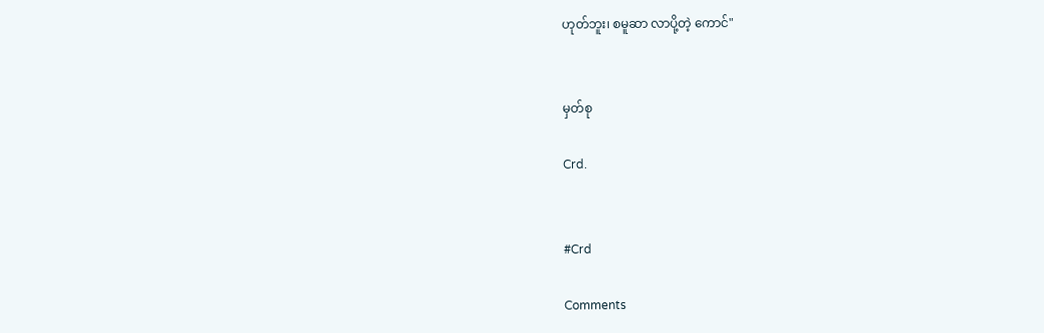ဟုတ်ဘူး၊ စမူဆာ လာပို့တဲ့ ကောင်"


မှတ်စု

Crd.


#Crd

Comments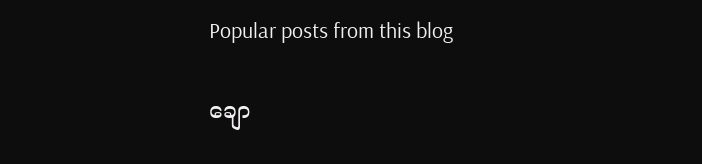Popular posts from this blog

ချော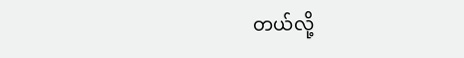တယ်လို့